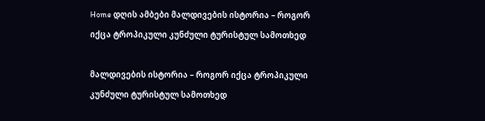Home დღის ამბები მალდივების ისტორია – როგორ იქცა ტროპიკული კუნძული ტურისტულ სამოთხედ

მალდივების ისტორია – როგორ იქცა ტროპიკული კუნძული ტურისტულ სამოთხედ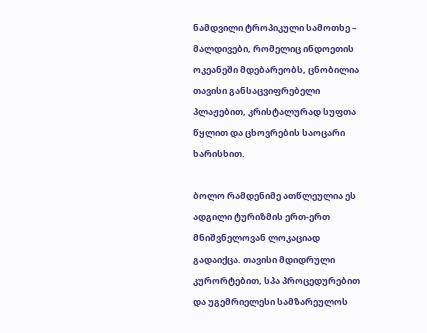ნამდვილი ტროპიკული სამოთხე – მალდივები, რომელიც ინდოეთის ოკეანეში მდებარეობს, ცნობილია თავისი განსაცვიფრებელი პლაჟებით, კრისტალურად სუფთა წყლით და ცხოვრების საოცარი ხარისხით.

ბოლო რამდენიმე ათწლეულია ეს ადგილი ტურიზმის ერთ-ერთ მნიშვნელოვან ლოკაციად გადაიქცა. თავისი მდიდრული კურორტებით, სპა პროცედურებით და უგემრიელესი სამზარეულოს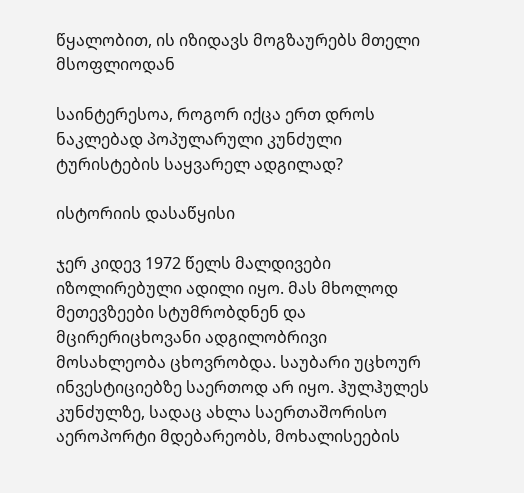წყალობით, ის იზიდავს მოგზაურებს მთელი მსოფლიოდან

საინტერესოა, როგორ იქცა ერთ დროს ნაკლებად პოპულარული კუნძული ტურისტების საყვარელ ადგილად?

ისტორიის დასაწყისი

ჯერ კიდევ 1972 წელს მალდივები იზოლირებული ადილი იყო. მას მხოლოდ მეთევზეები სტუმრობდნენ და მცირერიცხოვანი ადგილობრივი მოსახლეობა ცხოვრობდა. საუბარი უცხოურ ინვესტიციებზე საერთოდ არ იყო. ჰულჰულეს კუნძულზე, სადაც ახლა საერთაშორისო აეროპორტი მდებარეობს, მოხალისეების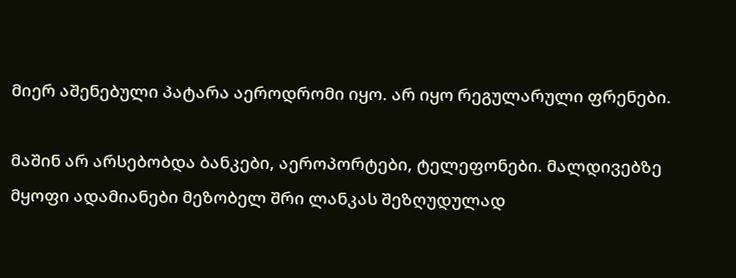მიერ აშენებული პატარა აეროდრომი იყო. არ იყო რეგულარული ფრენები.

მაშინ არ არსებობდა ბანკები, აეროპორტები, ტელეფონები. მალდივებზე მყოფი ადამიანები მეზობელ შრი ლანკას შეზღუდულად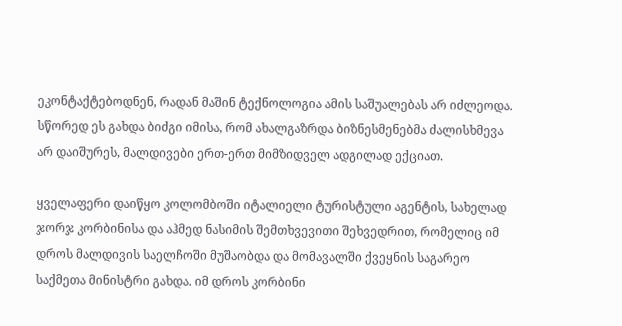ეკონტაქტებოდნენ, რადან მაშინ ტექნოლოგია ამის საშუალებას არ იძლეოდა. სწორედ ეს გახდა ბიძგი იმისა, რომ ახალგაზრდა ბიზნესმენებმა ძალისხმევა არ დაიშურეს, მალდივები ერთ-ერთ მიმზიდველ ადგილად ექციათ.

ყველაფერი დაიწყო კოლომბოში იტალიელი ტურისტული აგენტის, სახელად ჯორჯ კორბინისა და აჰმედ ნასიმის შემთხვევითი შეხვედრით, რომელიც იმ დროს მალდივის საელჩოში მუშაობდა და მომავალში ქვეყნის საგარეო საქმეთა მინისტრი გახდა. იმ დროს კორბინი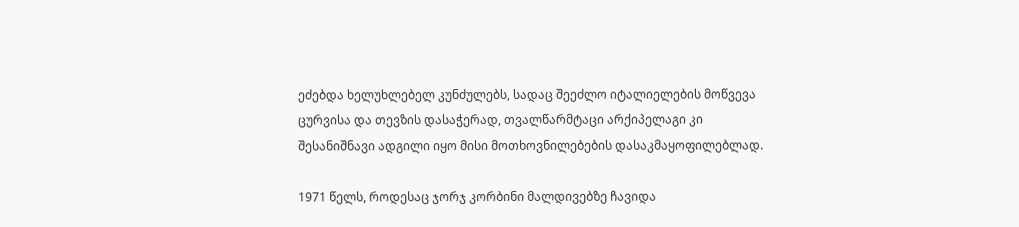ეძებდა ხელუხლებელ კუნძულებს, სადაც შეეძლო იტალიელების მოწვევა ცურვისა და თევზის დასაჭერად, თვალწარმტაცი არქიპელაგი კი შესანიშნავი ადგილი იყო მისი მოთხოვნილებების დასაკმაყოფილებლად.

1971 წელს, როდესაც ჯორჯ კორბინი მალდივებზე ჩავიდა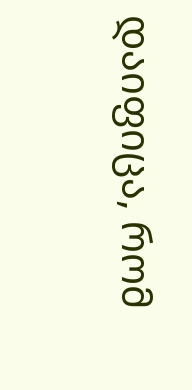დაიფიცა, რომ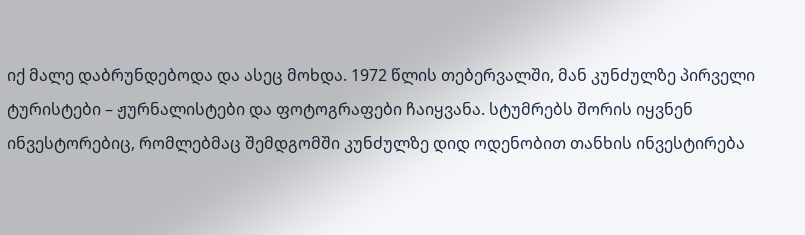იქ მალე დაბრუნდებოდა და ასეც მოხდა. 1972 წლის თებერვალში, მან კუნძულზე პირველი ტურისტები – ჟურნალისტები და ფოტოგრაფები ჩაიყვანა. სტუმრებს შორის იყვნენ ინვესტორებიც, რომლებმაც შემდგომში კუნძულზე დიდ ოდენობით თანხის ინვესტირება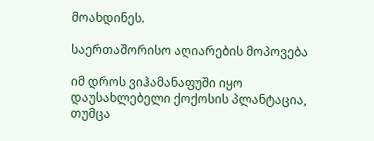მოახდინეს.

საერთაშორისო აღიარების მოპოვება

იმ დროს ვიჰამანაფუში იყო დაუსახლებელი ქოქოსის პლანტაცია, თუმცა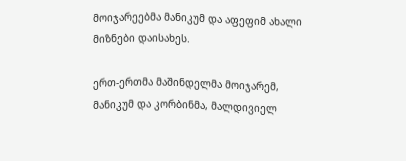მოიჯარეებმა მანიკუმ და აფეფიმ ახალი მიზნები დაისახეს.

ერთ-ერთმა მაშინდელმა მოიჯარემ, მანიკუმ და კორბინმა, მალდივიელ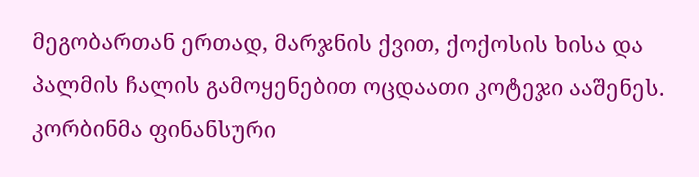მეგობართან ერთად, მარჯნის ქვით, ქოქოსის ხისა და პალმის ჩალის გამოყენებით ოცდაათი კოტეჯი ააშენეს. კორბინმა ფინანსური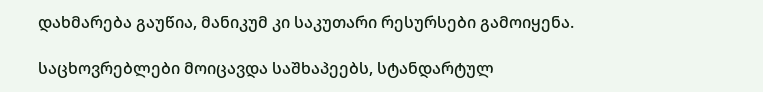დახმარება გაუწია, მანიკუმ კი საკუთარი რესურსები გამოიყენა.

საცხოვრებლები მოიცავდა საშხაპეებს, სტანდარტულ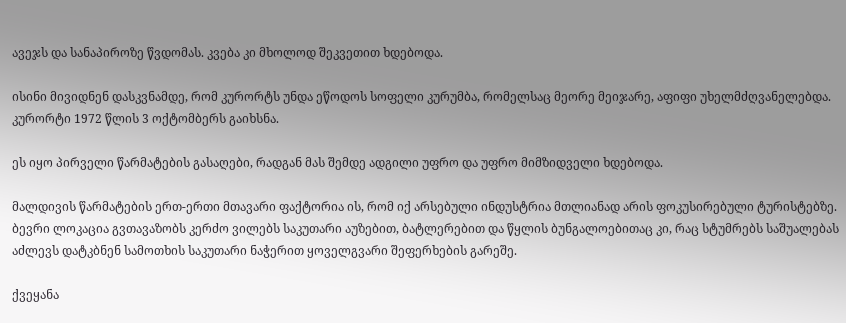ავეჯს და სანაპიროზე წვდომას. კვება კი მხოლოდ შეკვეთით ხდებოდა.

ისინი მივიდნენ დასკვნამდე, რომ კურორტს უნდა ეწოდოს სოფელი კურუმბა, რომელსაც მეორე მეიჯარე, აფიფი უხელმძღვანელებდა. კურორტი 1972 წლის 3 ოქტომბერს გაიხსნა.

ეს იყო პირველი წარმატების გასაღები, რადგან მას შემდე ადგილი უფრო და უფრო მიმზიდველი ხდებოდა.

მალდივის წარმატების ერთ-ერთი მთავარი ფაქტორია ის, რომ იქ არსებული ინდუსტრია მთლიანად არის ფოკუსირებული ტურისტებზე. ბევრი ლოკაცია გვთავაზობს კერძო ვილებს საკუთარი აუზებით, ბატლერებით და წყლის ბუნგალოებითაც კი, რაც სტუმრებს საშუალებას აძლევს დატკბნენ სამოთხის საკუთარი ნაჭერით ყოველგვარი შეფერხების გარეშე.

ქვეყანა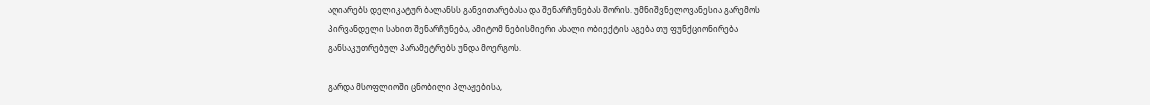აღიარებს დელიკატურ ბალანსს განვითარებასა და შენარჩუნებას შორის. უმნიშვნელოვანესია გარემოს პირვანდელი სახით შენარჩუნება, ამიტომ ნებისმიერი ახალი ობიექტის აგება თუ ფუნქციონირება განსაკუთრებულ პარამეტრებს უნდა მოერგოს.

გარდა მსოფლიოში ცნობილი პლაჟებისა,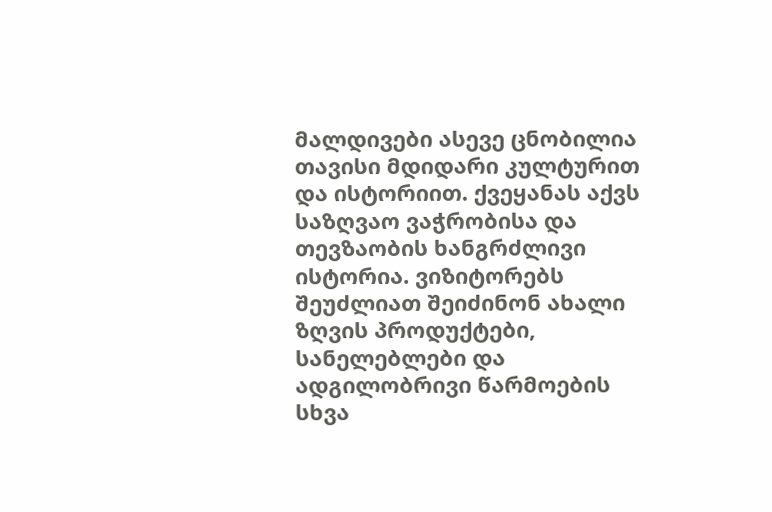მალდივები ასევე ცნობილია თავისი მდიდარი კულტურით და ისტორიით. ქვეყანას აქვს საზღვაო ვაჭრობისა და თევზაობის ხანგრძლივი ისტორია. ვიზიტორებს შეუძლიათ შეიძინონ ახალი ზღვის პროდუქტები, სანელებლები და ადგილობრივი წარმოების სხვა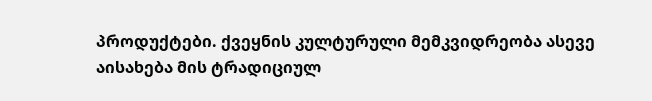პროდუქტები. ქვეყნის კულტურული მემკვიდრეობა ასევე აისახება მის ტრადიციულ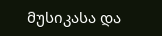მუსიკასა და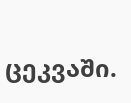ცეკვაში.